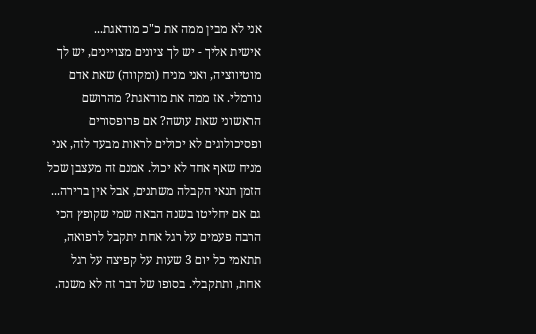אני לא מבין ממה את כ"כ מודאגת...
אישית אליך - יש לך ציונים מצויינים, יש לך מוטיווציה, ואני מניח (ומקווה) שאת אדם נורמלי. אז ממה את מודאגת? מהרושם הראשוני שאת עושה? אם פרופסורים ופסיכולוגים לא יכולים לראות מבעד לזה, אני מניח שאף אחד לא יכול. אמנם זה מעצבן שכל הזמן תנאי הקבלה משתנים, אבל אין ברירה... גם אם יחליטו בשנה הבאה שמי שקופץ הכי הרבה פעמים על רגל אחת יתקבל לרפואה, תתאמי כל יום 3 שעות על קפיצה על רגל אחת, ותתקבלי. בסופו של דבר זה לא משנה.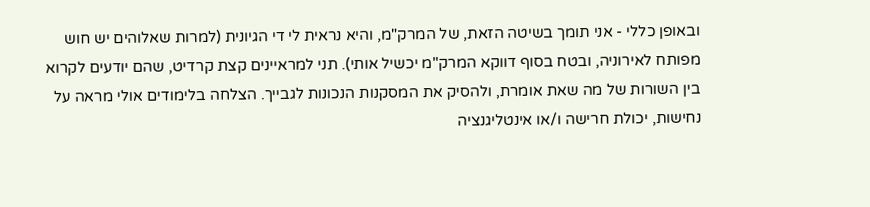ובאופן כללי - אני תומך בשיטה הזאת, של המרק"מ, והיא נראית לי די הגיונית (למרות שאלוהים יש חוש מפותח לאירוניה, ובטח בסוף דווקא המרק"מ יכשיל אותי). תני למראיינים קצת קרדיט, שהם יודעים לקרוא בין השורות של מה שאת אומרת, ולהסיק את המסקנות הנכונות לגבייך. הצלחה בלימודים אולי מראה על נחישות, יכולת חרישה ו/או אינטליגנציה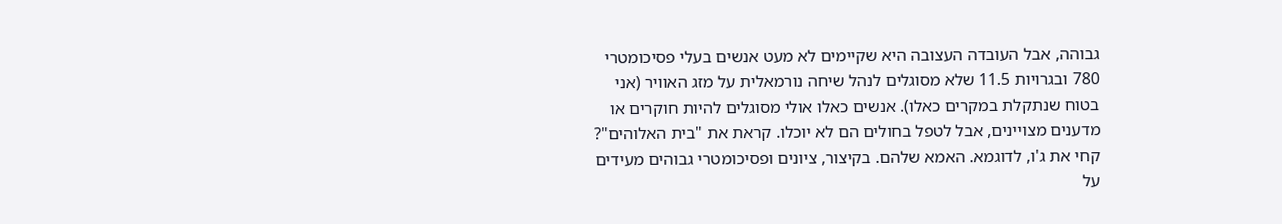גבוהה, אבל העובדה העצובה היא שקיימים לא מעט אנשים בעלי פסיכומטרי 780 ובגרויות 11.5 שלא מסוגלים לנהל שיחה נורמאלית על מזג האוויר (אני בטוח שנתקלת במקרים כאלו). אנשים כאלו אולי מסוגלים להיות חוקרים או מדענים מצויינים, אבל לטפל בחולים הם לא יוכלו. קראת את "בית האלוהים"? קחי את ג'ו, לדוגמא. האמא שלהם. בקיצור, ציונים ופסיכומטרי גבוהים מעידים על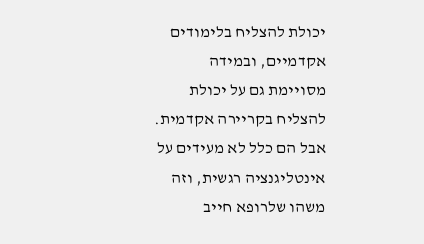יכולת להצליח בלימודים אקדמיים, ובמידה מסויימת גם על יכולת להצליח בקריירה אקדמית. אבל הם כלל לא מעידים על אינטליגנציה רגשית, וזה משהו שלרופא חייב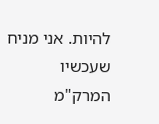להיות. אני מניח שעכשיו המרק"מ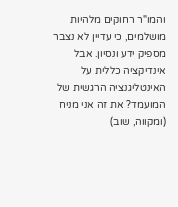והמו"ר רחוקים מלהיות מושלמים, כי עדיין לא נצבר מספיק ידע ונסיון. אבל אינדיקציה כללית על האינטליגנציה הרגשית של המועמד? את זה אני מניח (ומקווה, שוב)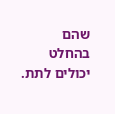שהם בהחלט יכולים לתת.